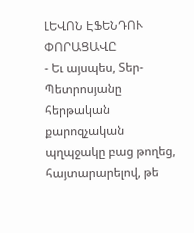ԼԵՎՈՆ ԷՖԵՆԴՈՒ ՓՈՐԱՑԱՎԸ
- Եւ այսպես, Տեր-Պետրոսյանը հերթական քարոզչական պղպջակը բաց թողեց, հայտարարելով, թե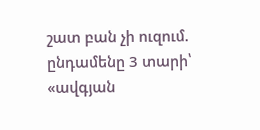շատ բան չի ուզում. ընդամենը 3 տարի՝ «ավգյան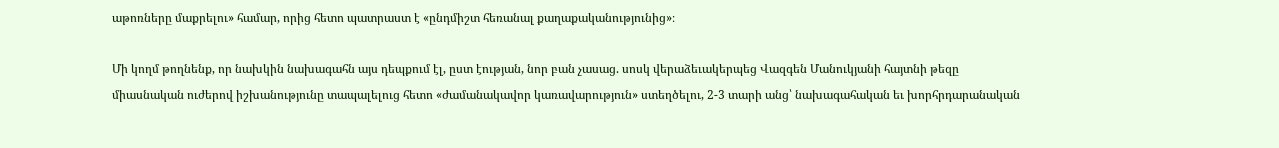աթոռները մաքրելու» համար, որից հետո պատրաստ է «ընդմիշտ հեռանալ քաղաքականությունից»։

Մի կողմ թողնենք, որ նախկին նախագահն այս դեպքում էլ, ըստ էության, նոր բան չասաց. սոսկ վերաձեւակերպեց Վազգեն Մանուկյանի հայտնի թեզը միասնական ուժերով իշխանությունը տապալելուց հետո «ժամանակավոր կառավարություն» ստեղծելու, 2-3 տարի անց՝ նախագահական եւ խորհրդարանական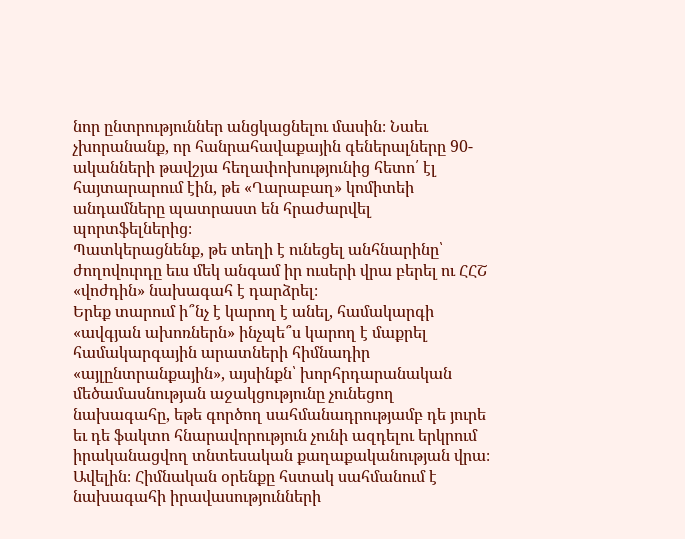նոր ընտրություններ անցկացնելու մասին։ Նաեւ չխորանանք, որ հանրահավաքային գեներալները 90-ականների թավշյա հեղափոխությունից հետո՛ էլ հայտարարում էին, թե «Ղարաբաղ» կոմիտեի անդամները պատրաստ են հրաժարվել պորտֆելներից։
Պատկերացնենք, թե տեղի է ունեցել անհնարինը՝ ժողովուրդը եւս մեկ անգամ իր ուսերի վրա բերել ու ՀՀՇ «վոժդին» նախագահ է դարձրել։
Երեք տարում ի՞նչ է կարող է անել, համակարգի «ավգյան ախոռներն» ինչպե՞ս կարող է մաքրել համակարգային արատների հիմնադիր «այլընտրանքային», այսինքն՝ խորհրդարանական մեծամասնության աջակցությունը չունեցող նախագահը, եթե գործող սահմանադրությամբ դե յուրե եւ դե ֆակտո հնարավորություն չունի ազդելու երկրում իրականացվող տնտեսական քաղաքականության վրա։
Ավելին։ Հիմնական օրենքը հստակ սահմանում է նախագահի իրավասությունների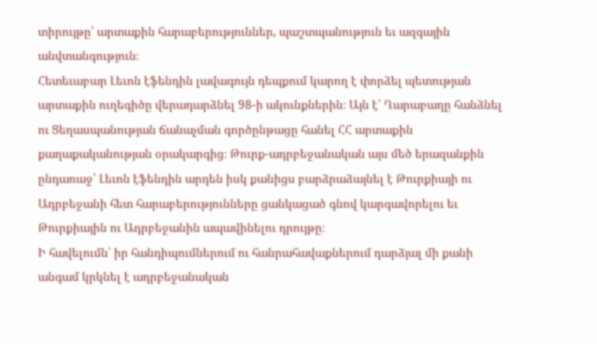տիրույթը՝ արտաքին հարաբերություններ, պաշտպանություն եւ ազգային անվտանգություն։
Հետեւաբար Լեւոն էֆենդին լավագույն դեպքում կարող է փորձել պետության արտաքին ուղեգիծը վերադարձնել 98-ի ակունքներին։ Այն է՝ Ղարաբաղը հանձնել ու Ցեղասպանության ճանաչման գործընթացը հանել ՀՀ արտաքին քաղաքականության օրակարգից։ Թուրք-ադրբեջանական այս մեծ երազանքին ընդառաջ՝ Լեւոն էֆենդին արդեն իսկ քանիցս բարձրաձայնել է Թուրքիայի ու Ադրբեջանի հետ հարաբերությունները ցանկացած գնով կարգավորելու եւ Թուրքիային ու Ադրբեջանին ապավինելու դրույթը։
Ի հավելումն՝ իր հանդիպումներում ու հանրահավաքներում դարձյալ մի քանի անգամ կրկնել է ադրբեջանական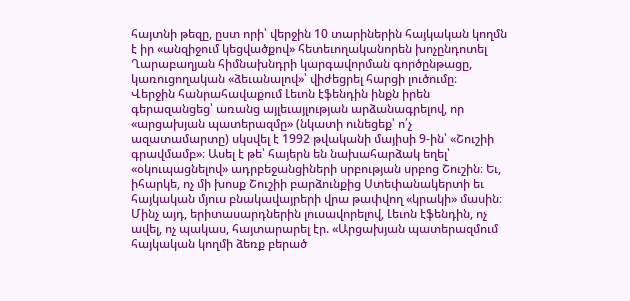հայտնի թեզը, ըստ որի՝ վերջին 10 տարիներին հայկական կողմն է իր «անզիջում կեցվածքով» հետեւողականորեն խոչընդոտել Ղարաբաղյան հիմնախնդրի կարգավորման գործընթացը, կառուցողական «ձեւանալով»՝ վիժեցրել հարցի լուծումը։
Վերջին հանրահավաքում Լեւոն էֆենդին ինքն իրեն գերազանցեց՝ առանց այլեւայլության արձանագրելով, որ «արցախյան պատերազմը» (նկատի ունեցեք՝ ո՛չ ազատամարտը) սկսվել է 1992 թվականի մայիսի 9-ին՝ «Շուշիի գրավմամբ»։ Ասել է թե՝ հայերն են նախահարձակ եղել՝ «օկուպացնելով» ադրբեջանցիների սրբության սրբոց Շուշին։ Եւ, իհարկե, ոչ մի խոսք Շուշիի բարձունքից Ստեփանակերտի եւ հայկական մյուս բնակավայրերի վրա թափվող «կրակի» մասին։
Մինչ այդ, երիտասարդներին լուսավորելով, Լեւոն էֆենդին, ոչ ավել, ոչ պակաս, հայտարարել էր. «Արցախյան պատերազմում հայկական կողմի ձեռք բերած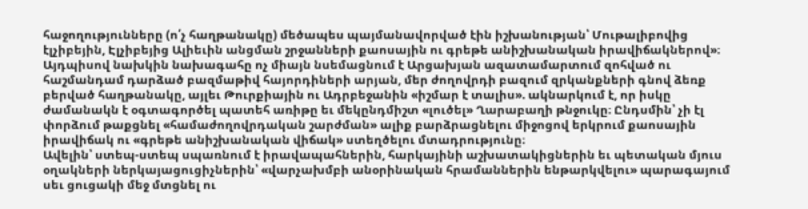հաջողությունները (ո՛չ հաղթանակը) մեծապես պայմանավորված էին իշխանության՝ Մութալիբովից էլչիբեյին, Էլչիբեյից Ալիեւին անցման շրջանների քաոսային ու գրեթե անիշխանական իրավիճակներով»։
Այդպիսով նախկին նախագահը ոչ միայն նսեմացնում է Արցախյան ազատամարտում զոհված ու հաշմանդամ դարձած բազմաթիվ հայորդիների արյան, մեր ժողովրդի բազում զրկանքների գնով ձեռք բերված հաղթանակը, այլեւ Թուրքիային ու Ադրբեջանին «իշմար է տալիս». ակնարկում է, որ իսկը ժամանակն է օգտագործել պատեհ առիթը եւ մեկընդմիշտ «լուծել» Ղարաբաղի թնջուկը։ Ընդսմին՝ չի էլ փորձում թաքցնել «համաժողովրդական շարժման» ալիք բարձրացնելու միջոցով երկրում քաոսային իրավիճակ ու «գրեթե անիշխանական վիճակ» ստեղծելու մտադրությունը։
Ավելին՝ ստեպ-ստեպ սպառնում է իրավապահներին, հարկայինի աշխատակիցներին եւ պետական մյուս օղակների ներկայացուցիչներին՝ «վարչախմբի անօրինական հրամաններին ենթարկվելու» պարագայում սեւ ցուցակի մեջ մտցնել ու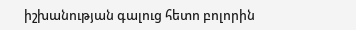իշխանության գալուց հետո բոլորին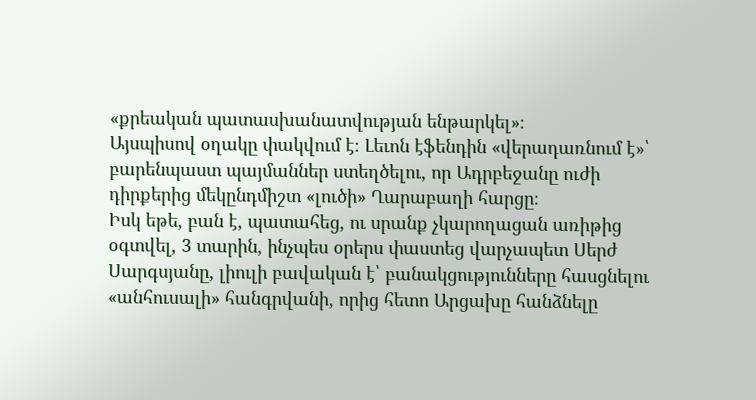«քրեական պատասխանատվության ենթարկել»։
Այսպիսով օղակը փակվում է։ Լեւոն էֆենդին «վերադառնում է»՝ բարենպաստ պայմաններ ստեղծելու, որ Ադրբեջանը ուժի դիրքերից մեկընդմիշտ «լուծի» Ղարաբաղի հարցը։
Իսկ եթե, բան է, պատահեց, ու սրանք չկարողացան առիթից օգտվել, 3 տարին, ինչպես օրերս փաստեց վարչապետ Սերժ Սարգսյանը, լիուլի բավական է՝ բանակցությունները հասցնելու «անհուսալի» հանգրվանի, որից հետո Արցախը հանձնելը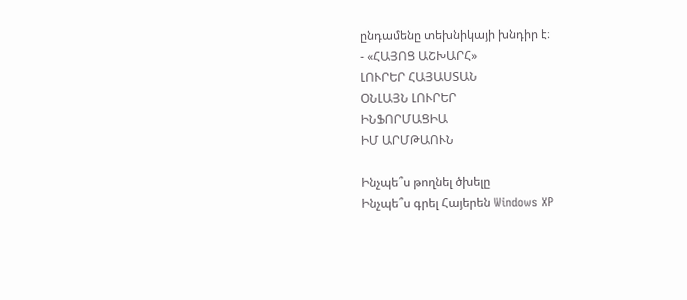ընդամենը տեխնիկայի խնդիր է։
- «ՀԱՅՈՑ ԱՇԽԱՐՀ»
ԼՈՒՐԵՐ ՀԱՅԱՍՏԱՆ
ՕՆԼԱՅՆ ԼՈՒՐԵՐ
ԻՆՖՈՐՄԱՑԻԱ
ԻՄ ԱՐՄԹԱՈՒՆ

Ինչպե՞ս թողնել ծխելը
Ինչպե՞ս գրել Հայերեն Windows XP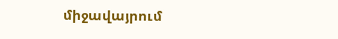միջավայրում